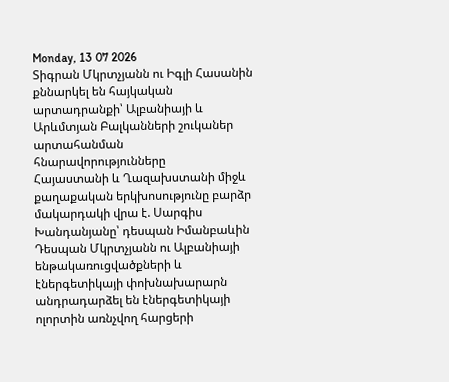Monday, 13 07 2026
Տիգրան Մկրտչյանն ու Իգլի Հասանին քննարկել են հայկական արտադրանքի՝ Ալբանիայի և Արևմտյան Բալկանների շուկաներ արտահանման հնարավորությունները
Հայաստանի և Ղազախստանի միջև քաղաքական երկխոսությունը բարձր մակարդակի վրա է. Սարգիս Խանդանյանը՝ դեսպան Իմանբաևին
Դեսպան Մկրտչյանն ու Ալբանիայի ենթակառուցվածքների և էներգետիկայի փոխնախարարն անդրադարձել են էներգետիկայի ոլորտին առնչվող հարցերի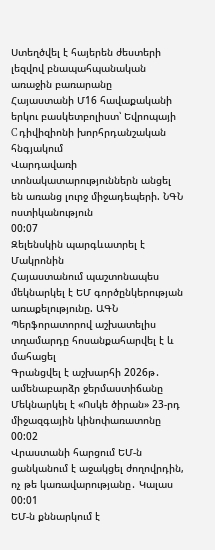Ստեղծվել է հայերեն ժեստերի լեզվով բնապահպանական առաջին բառարանը
Հայաստանի Մ16 հավաքականի երկու բասկետբոլիստ՝ Եվրոպայի C դիվիզիոնի խորհրդանշական հնգյակում
Վարդավառի տոնակատարություններն անցել են առանց լուրջ միջադեպերի. ՆԳՆ ոստիկանություն
00:07
Զելենսկին պարգևատրել է Մակրոնին
Հայաստանում պաշտոնապես մեկնարկել է ԵՄ գործընկերության առաքելությունը. ԱԳՆ
Պերֆորատորով աշխատելիս տղամարդը հոսանքահարվել է և մահացել
Գրանցվել է աշխարհի 2026թ․ ամենաբարձր ջերմաստիճանը
Մեկնարկել է «Ոսկե ծիրան» 23-րդ միջազգային կինոփառատոնը
00:02
Վրաստանի հարցում ԵՄ-ն ցանկանում է աջակցել ժողովրդին, ոչ թե կառավարությանը․ Կալաս
00:01
ԵՄ-ն քննարկում է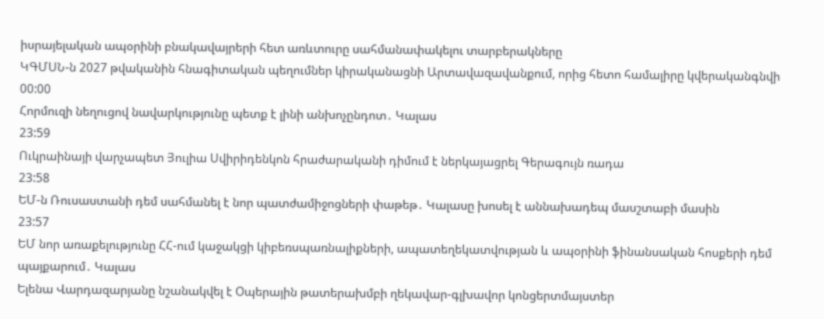իսրայելական ապօրինի բնակավայրերի հետ առևտուրը սահմանափակելու տարբերակները
ԿԳՄՍՆ-ն 2027 թվականին հնագիտական պեղումներ կիրականացնի Արտավազավանքում, որից հետո համալիրը կվերականգնվի
00:00
Հորմուզի նեղուցով նավարկությունը պետք է լինի անխոչընդոտ․ Կալաս
23:59
Ուկրաինայի վարչապետ Յուլիա Սվիրիդենկոն հրաժարականի դիմում է ներկայացրել Գերագույն ռադա
23:58
ԵՄ-ն Ռուսաստանի դեմ սահմանել է նոր պատժամիջոցների փաթեթ․ Կալասը խոսել է աննախադեպ մասշտաբի մասին
23:57
ԵՄ նոր առաքելությունը ՀՀ-ում կաջակցի կիբեռսպառնալիքների, ապատեղեկատվության և ապօրինի ֆինանսական հոսքերի դեմ պայքարում․ Կալաս
Ելենա Վարդազարյանը նշանակվել է Օպերային թատերախմբի ղեկավար-գլխավոր կոնցերտմայստեր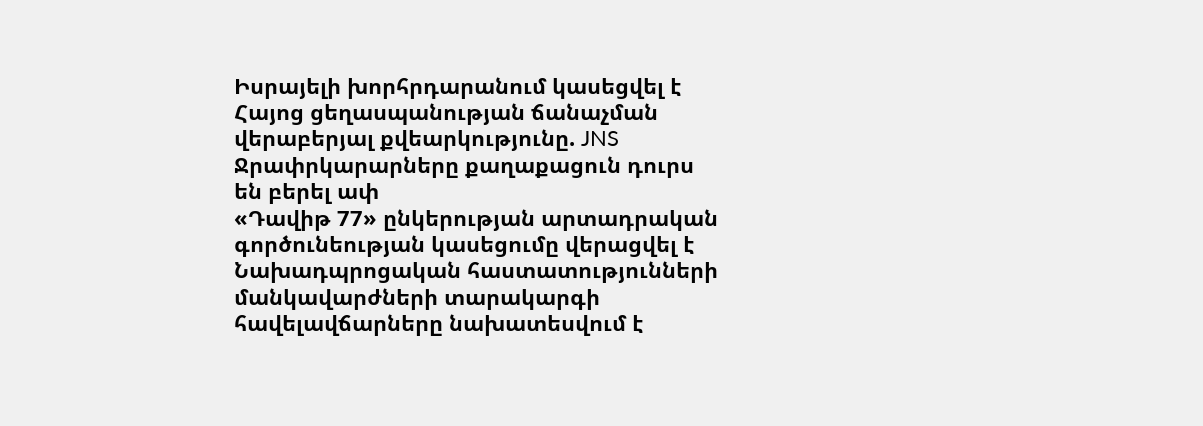Իսրայելի խորհրդարանում կասեցվել է Հայոց ցեղասպանության ճանաչման վերաբերյալ քվեարկությունը. JNS
Ջրափրկարարները քաղաքացուն դուրս են բերել ափ
«Դավիթ 77» ընկերության արտադրական գործունեության կասեցումը վերացվել է
Նախադպրոցական հաստատությունների մանկավարժների տարակարգի հավելավճարները նախատեսվում է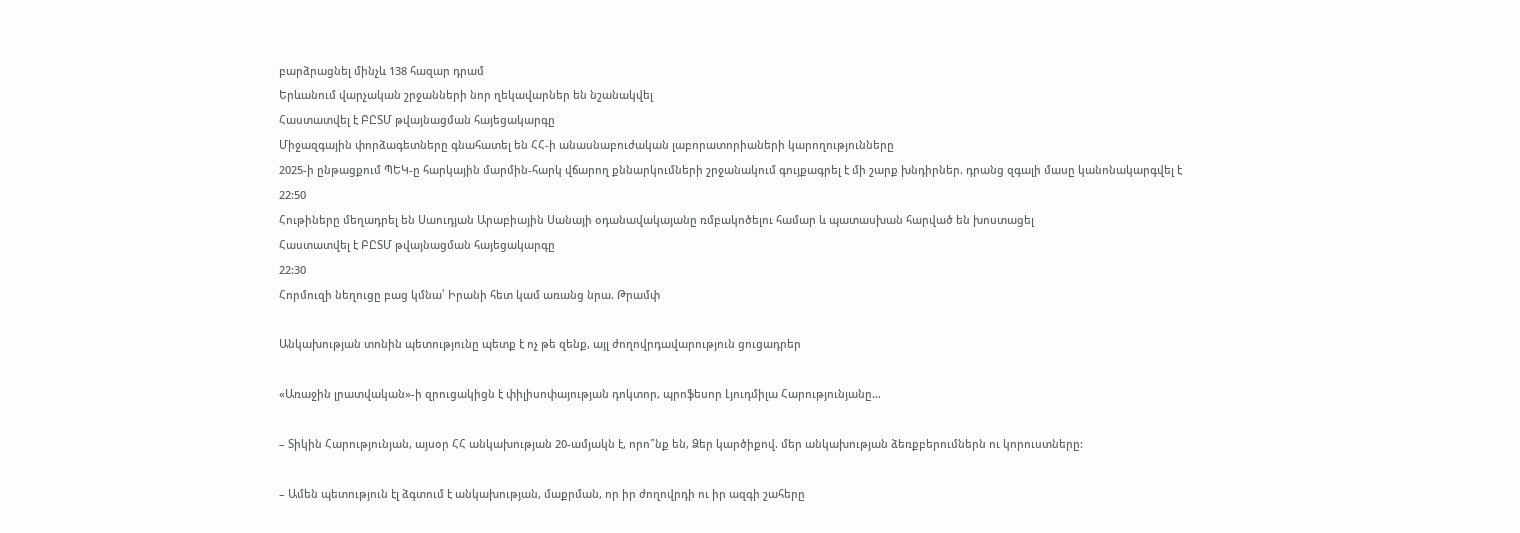բարձրացնել մինչև 138 հազար դրամ
Երևանում վարչական շրջանների նոր ղեկավարներ են նշանակվել
Հաստատվել է ԲԸՏՄ թվայնացման հայեցակարգը
Միջազգային փորձագետները գնահատել են ՀՀ-ի անասնաբուժական լաբորատորիաների կարողությունները
2025-ի ընթացքում ՊԵԿ-ը հարկային մարմին-հարկ վճարող քննարկումների շրջանակում գույքագրել է մի շարք խնդիրներ. դրանց զգալի մասը կանոնակարգվել է
22:50
Հութիները մեղադրել են Սաուդյան Արաբիային Սանայի օդանավակայանը ռմբակոծելու համար և պատասխան հարված են խոստացել
Հաստատվել է ԲԸՏՄ թվայնացման հայեցակարգը
22:30
Հորմուզի նեղուցը բաց կմնա՝ Իրանի հետ կամ առանց նրա. Թրամփ

Անկախության տոնին պետությունը պետք է ոչ թե զենք, այլ ժողովրդավարություն ցուցադրեր

«Առաջին լրատվական»-ի զրուցակիցն է փիլիսոփայության դոկտոր, պրոֆեսոր Լյուդմիլա Հարությունյանը…

– Տիկին Հարությունյան, այսօր ՀՀ անկախության 20-ամյակն է, որո՞նք են, Ձեր կարծիքով. մեր անկախության ձեռքբերումներն ու կորուստները:

– Ամեն պետություն էլ ձգտում է անկախության, մաքրման, որ իր ժողովրդի ու իր ազգի շահերը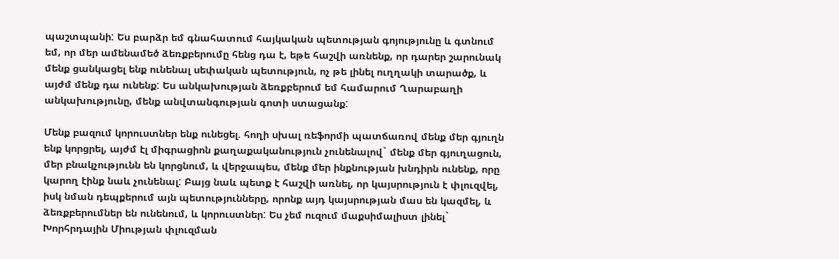պաշտպանի: Ես բարձր եմ գնահատում հայկական պետության գոյությունը և գտնում եմ, որ մեր ամենամեծ ձեռքբերումը հենց դա է, եթե հաշվի առնենք, որ դարեր շարունակ մենք ցանկացել ենք ունենալ սեփական պետություն, ոչ թե լինել ուղղակի տարածք, և այժմ մենք դա ունենք: Ես անկախության ձեռքբերում եմ համարում Ղարաբաղի անկախությունը, մենք անվտանգության գոտի ստացանք:

Մենք բազում կորուստներ ենք ունեցել. հողի սխալ ռեֆորմի պատճառով մենք մեր գյուղն ենք կորցրել, այժմ էլ միգրացիոն քաղաքականություն չունենալով` մենք մեր գյուղացուն, մեր բնակչությունն են կորցնում, և վերջապես, մենք մեր ինքնության խնդիրն ունենք, որը կարող էինք նաև չունենալ: Բայց նաև պետք է հաշվի առնել, որ կայսրություն է փլուզվել, իսկ նման դեպքերում այն պետությունները, որոնք այդ կայսրության մաս են կազմել, և ձեռքբերումներ են ունենում, և կորուստներ: Ես չեմ ուզում մաքսիմալիստ լինել` Խորհրդային Միության փլուզման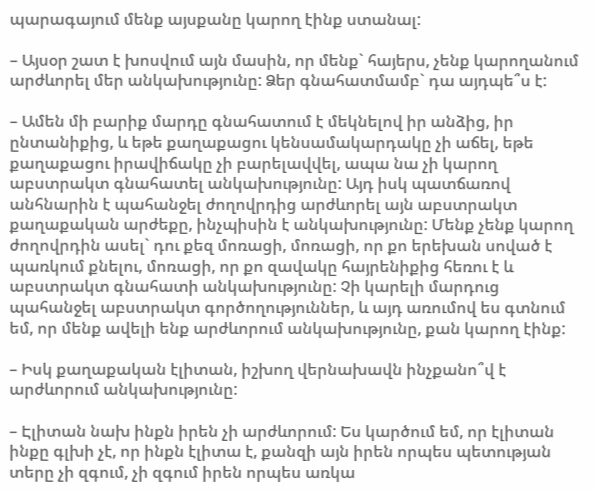պարագայում մենք այսքանը կարող էինք ստանալ:

– Այսօր շատ է խոսվում այն մասին, որ մենք` հայերս, չենք կարողանում արժևորել մեր անկախությունը: Ձեր գնահատմամբ` դա այդպե՞ս է:

– Ամեն մի բարիք մարդը գնահատում է մեկնելով իր անձից, իր ընտանիքից, և եթե քաղաքացու կենսամակարդակը չի աճել, եթե քաղաքացու իրավիճակը չի բարելավվել, ապա նա չի կարող աբստրակտ գնահատել անկախությունը: Այդ իսկ պատճառով անհնարին է պահանջել ժողովրդից արժևորել այն աբստրակտ քաղաքական արժեքը, ինչպիսին է անկախությունը: Մենք չենք կարող ժողովրդին ասել` դու քեզ մոռացի, մոռացի, որ քո երեխան սոված է պառկում քնելու, մոռացի, որ քո զավակը հայրենիքից հեռու է և աբստրակտ գնահատի անկախությունը: Չի կարելի մարդուց պահանջել աբստրակտ գործողություններ, և այդ առումով ես գտնում եմ, որ մենք ավելի ենք արժևորում անկախությունը, քան կարող էինք:

– Իսկ քաղաքական էլիտան, իշխող վերնախավն ինչքանո՞վ է արժևորում անկախությունը:

– Էլիտան նախ ինքն իրեն չի արժևորում: Ես կարծում եմ, որ էլիտան ինքը գլխի չէ, որ ինքն էլիտա է, քանզի այն իրեն որպես պետության տերը չի զգում, չի զգում իրեն որպես առկա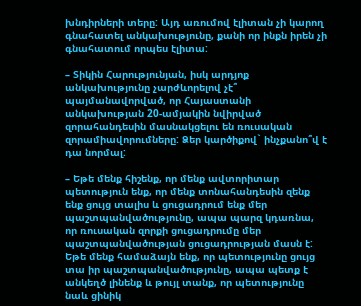խնդիրների տերը: Այդ առումով էլիտան չի կարող գնահատել անկախությունը, քանի որ ինքն իրեն չի գնահատում որպես էլիտա:

– Տիկին Հարությունյան, իսկ արդյոք անկախությունը չարժևորելով չէ՞ պայմանավորված, որ Հայաստանի անկախության 20-ամյակին նվիրված զորահանդեսին մասնակցելու են ռուսական զորամիավորումները: Ձեր կարծիքով` ինչքանո՞վ է դա նորմալ:

– Եթե մենք հիշենք, որ մենք ավտորիտար պետություն ենք, որ մենք տոնահանդեսին զենք ենք ցույց տալիս և ցուցադրում ենք մեր պաշտպանվածությունը, ապա պարզ կդառնա, որ ռուսական զորքի ցուցադրումը մեր պաշտպանվածության ցուցադրության մասն է: Եթե մենք համաձայն ենք, որ պետությունը ցույց տա իր պաշտպանվածությունը, ապա պետք է անկեղծ լինենք և թույլ տանք, որ պետությունը նաև ցինիկ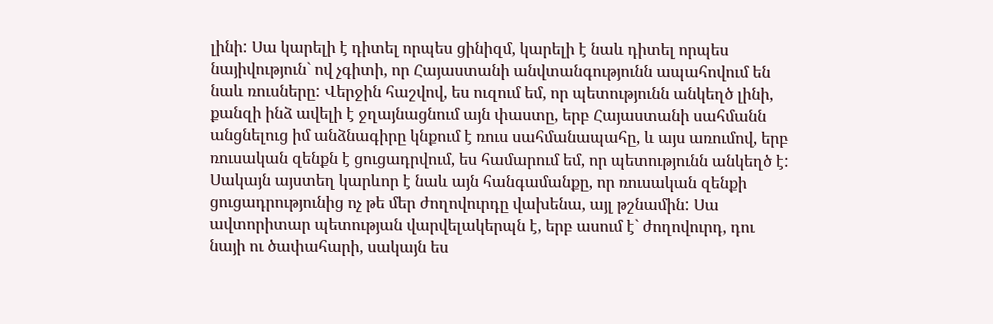լինի: Սա կարելի է դիտել որպես ցինիզմ, կարելի է նաև դիտել որպես նայիվություն` ով չգիտի, որ Հայաստանի անվտանգությունն ապահովում են նաև ռուսները: Վերջին հաշվով, ես ուզում եմ, որ պետությունն անկեղծ լինի, քանզի ինձ ավելի է ջղայնացնում այն փաստը, երբ Հայաստանի սահմանն անցնելուց իմ անձնագիրը կնքում է ռուս սահմանապահը, և այս առումով, երբ ռուսական զենքն է ցուցադրվում, ես համարում եմ, որ պետությունն անկեղծ է: Սակայն այստեղ կարևոր է նաև այն հանգամանքը, որ ռուսական զենքի ցուցադրությունից ոչ թե մեր ժողովուրդը վախենա, այլ թշնամին: Սա ավտորիտար պետության վարվելակերպն է, երբ ասում է` ժողովուրդ, դու նայի ու ծափահարի, սակայն ես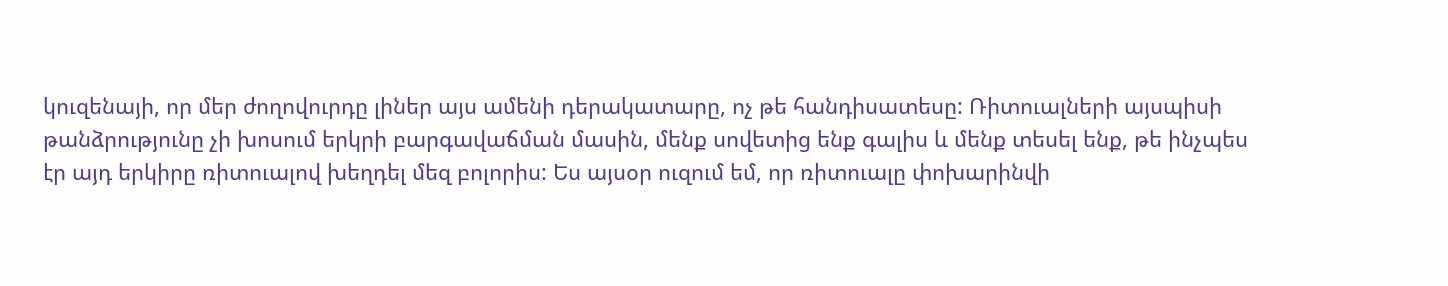կուզենայի, որ մեր ժողովուրդը լիներ այս ամենի դերակատարը, ոչ թե հանդիսատեսը: Ռիտուալների այսպիսի թանձրությունը չի խոսում երկրի բարգավաճման մասին, մենք սովետից ենք գալիս և մենք տեսել ենք, թե ինչպես էր այդ երկիրը ռիտուալով խեղդել մեզ բոլորիս: Ես այսօր ուզում եմ, որ ռիտուալը փոխարինվի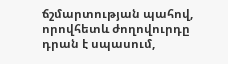ճշմարտության պահով, որովհետև ժողովուրդը դրան է սպասում,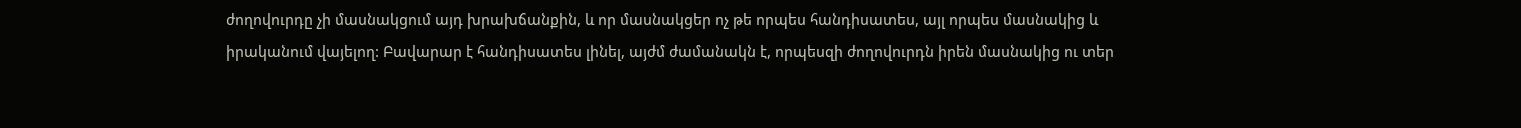ժողովուրդը չի մասնակցում այդ խրախճանքին, և որ մասնակցեր ոչ թե որպես հանդիսատես, այլ որպես մասնակից և իրականում վայելող: Բավարար է հանդիսատես լինել, այժմ ժամանակն է, որպեսզի ժողովուրդն իրեն մասնակից ու տեր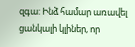զգա: Ինձ համար առավել ցանկալի կլիներ, որ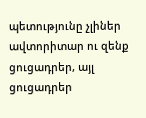պետությունը չլիներ ավտորիտար ու զենք ցուցադրեր, այլ ցուցադրեր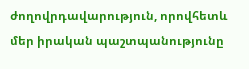ժողովրդավարություն, որովհետև մեր իրական պաշտպանությունը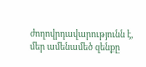ժողովրդավարությունն է, մեր ամենամեծ զենքը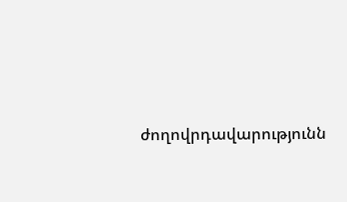ժողովրդավարությունն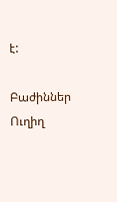է:

Բաժիններ
Ուղիղ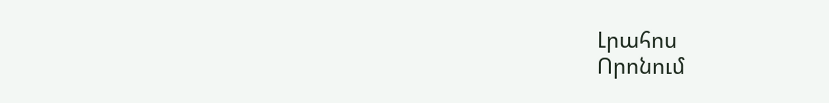Լրահոս
Որոնում